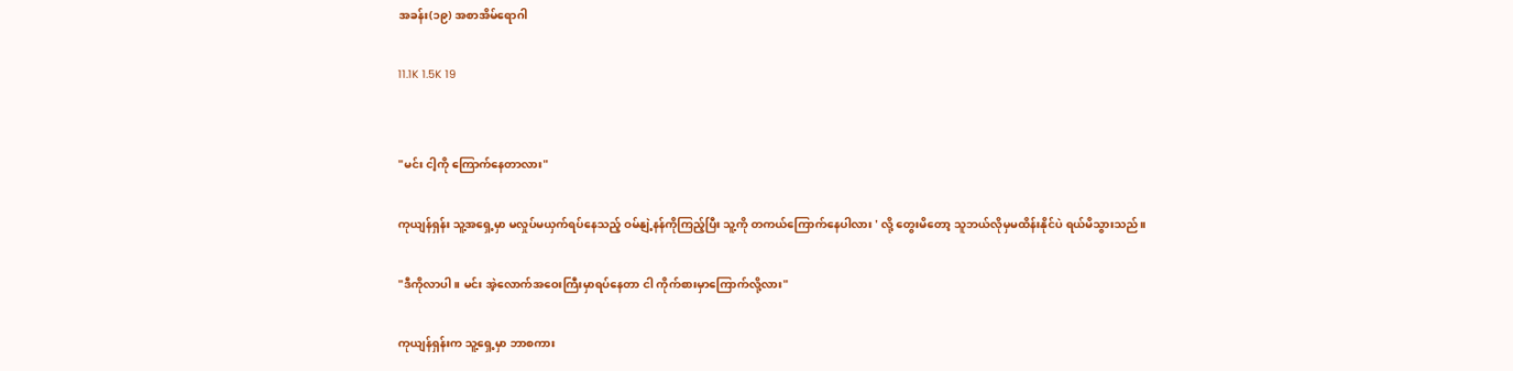အခန်း(၁၉) အစာအိမ်ရောဂါ

11.1K 1.5K 19


"မင်း ငါ့ကို ကြောက်နေတာလား"

ကုယျန်ရှန်း သူ့အရှေ့မှာ မလှုပ်မယှက်ရပ်နေသည့် ဝမ်နျဲ့နန်ကိုကြည့်ပြီး သူ့ကို တကယ်ကြောက်နေပါလား ' လို့ တွေးမိတော့ သူဘယ်လိုမှမထိန်းနိုင်ပဲ ရယ်မိသွားသည်။

"ဒီကိုလာပါ။ မင်း အဲ့လောက်အဝေးကြီးမှာရပ်နေတာ ငါ ကိုက်စားမှာကြောက်လို့လား"

ကုယျန်ရှန်းက သူ့ရှေ့မှာ ဘာစကား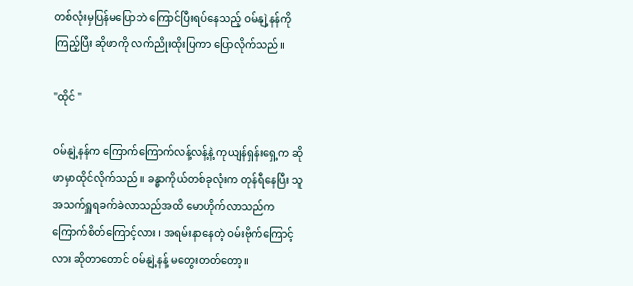တစ်လုံးမှပြန်မပြောဘဲ ကြောင်ပြီးရပ်နေသည့် ဝမ်နျဲ့နန်ကို ကြည့်ပြီး ဆိုဖာကို လက်ညိုးထိုးပြကာ ပြောလိုက်သည်။

"ထိုင် "

ဝမ်နျဲ့နန်က ကြောက်ကြောက်လန့်လန့်နဲ့ ကုယျန်ရှန်းရှေ့က ဆိုဖာမှာထိုင်လိုက်သည်။ ခန္ဓာကိုယ်တစ်ခုလုံးက တုန်ရီနေပြီး သူအသက်ရှူရခက်ခဲလာသည်အထိ မောဟိုက်လာသည်က ကြောက်စိတ်ကြောင့်လား ၊ အရမ်းနာနေတဲ့ ဝမ်းဗိုက်ကြောင့်လား ဆိုတာတောင် ဝမ်နျဲ့နန့် မတွေးတတ်တော့။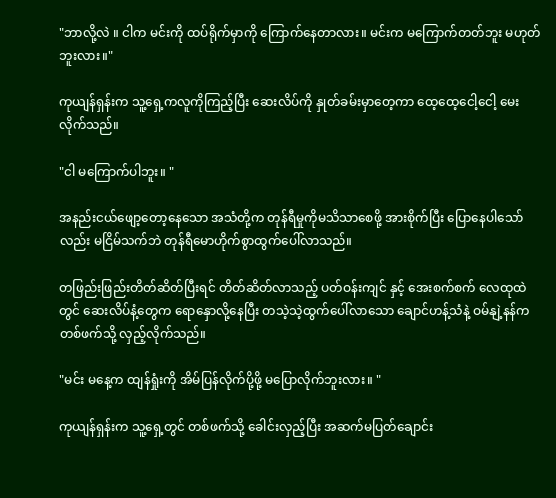"ဘာလို့လဲ ။ ငါက မင်းကို ထပ်ရိုက်မှာကို ကြောက်နေတာလား။ မင်းက မကြောက်တတ်ဘူး မဟုတ်ဘူးလား။"

ကုယျန်ရှန်းက သူ့ရှေ့ကလူကိုကြည့်ပြီး ဆေးလိပ်ကို နှုတ်ခမ်းမှာတေ့ကာ ထေ့ထေ့ငေါ့ငေါ့ မေးလိုက်သည်။

"ငါ မကြောက်ပါဘူး။ "

အနည်းငယ်ဖျော့တော့နေသော အသံတို့က တုန်ရီမှုကိုမသိသာစေဖို့ အားစိုက်ပြီး ပြောနေပါသော်လည်း မငြိမ်သက်ဘဲ တုန်ရီမောဟိုက်စွာထွက်ပေါ်လာသည်။

တဖြည်းဖြည်းတိတ်ဆိတ်ပြီးရင် တိတ်ဆိတ်လာသည့် ပတ်ဝန်းကျင် နှင့် အေးစက်စက် လေထုထဲတွင် ဆေးလိပ်နံ့တွေက ရောနှောလို့နေပြီး တသဲ့သဲ့ထွက်ပေါ်လာသော ချောင်ဟန့်သံနဲ့ ဝမ်နျဲ့နန်က တစ်ဖက်သို့ လှည့်လိုက်သည်။

"မင်း မနေ့က ထျန်ရှုံးကို အိမ်ပြန်လိုက်ပို့ဖို့ မပြောလိုက်ဘူးလား။ "

ကုယျန်ရှန်းက သူ့ရှေ့တွင် တစ်ဖက်သို့ ခေါင်းလှည့်ပြီး အဆက်မပြတ်ချောင်း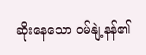ဆိုးနေသော ဝမ်နျဲ့နန်၏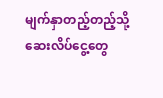မျက်နှာတည့်တည့်သို့ ဆေးလိပ်ငွေ့တွေ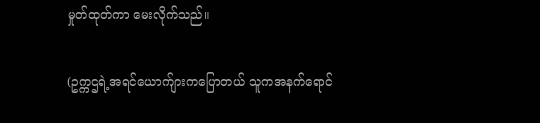မှုတ်ထုတ်ကာ မေးလိုက်သည်။

(ဥက္ကဌရဲ့အရင်ယောက်ျားကပြောတယ် သူကအနက်ရောင်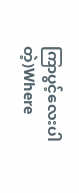ကြာပွင့်လေးပါတဲ့)Where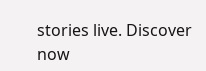stories live. Discover now